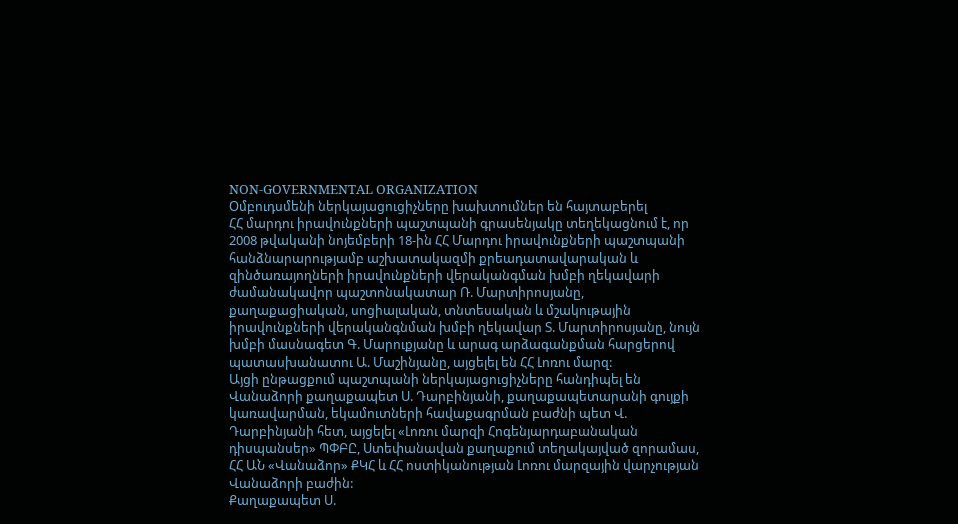NON-GOVERNMENTAL ORGANIZATION
Օմբուդսմենի ներկայացուցիչները խախտումներ են հայտաբերել
ՀՀ մարդու իրավունքների պաշտպանի գրասենյակը տեղեկացնում է, որ 2008 թվականի նոյեմբերի 18-ին ՀՀ Մարդու իրավունքների պաշտպանի հանձնարարությամբ աշխատակազմի քրեադատավարական և զինծառայողների իրավունքների վերականգման խմբի ղեկավարի ժամանակավոր պաշտոնակատար Ռ. Մարտիրոսյանը, քաղաքացիական, սոցիալական, տնտեսական և մշակութային իրավունքների վերականգնման խմբի ղեկավար Տ. Մարտիրոսյանը, նույն խմբի մասնագետ Գ. Մարուքյանը և արագ արձագանքման հարցերով պատասխանատու Ա. Մաշինյանը, այցելել են ՀՀ Լոռու մարզ:
Այցի ընթացքում պաշտպանի ներկայացուցիչները հանդիպել են Վանաձորի քաղաքապետ Ս. Դարբինյանի, քաղաքապետարանի գույքի կառավարման, եկամուտների հավաքագրման բաժնի պետ Վ. Դարբինյանի հետ, այցելել «Լոռու մարզի Հոգենյարդաբանական դիսպանսեր» ՊՓԲԸ, Ստեփանավան քաղաքում տեղակայված զորամաս, ՀՀ ԱՆ «Վանաձոր» ՔԿՀ և ՀՀ ոստիկանության Լոռու մարզային վարչության Վանաձորի բաժին:
Քաղաքապետ Ս.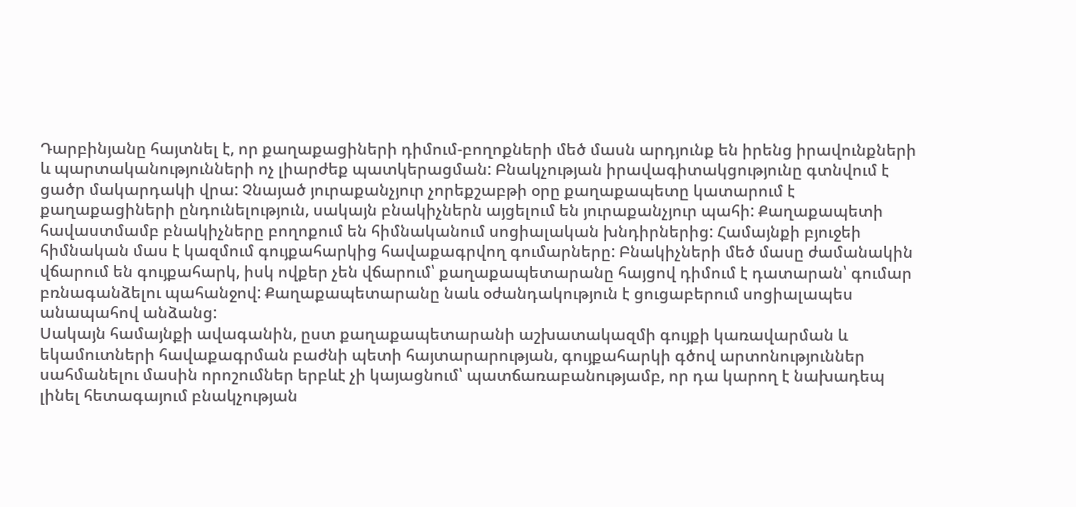Դարբինյանը հայտնել է, որ քաղաքացիների դիմում-բողոքների մեծ մասն արդյունք են իրենց իրավունքների և պարտականությունների ոչ լիարժեք պատկերացման: Բնակչության իրավագիտակցությունը գտնվում է ցածր մակարդակի վրա: Չնայած յուրաքանչյուր չորեքշաբթի օրը քաղաքապետը կատարում է քաղաքացիների ընդունելություն, սակայն բնակիչներն այցելում են յուրաքանչյուր պահի: Քաղաքապետի հավաստմամբ բնակիչները բողոքում են հիմնականում սոցիալական խնդիրներից: Համայնքի բյուջեի հիմնական մաս է կազմում գույքահարկից հավաքագրվող գումարները: Բնակիչների մեծ մասը ժամանակին վճարում են գույքահարկ, իսկ ովքեր չեն վճարում՝ քաղաքապետարանը հայցով դիմում է դատարան՝ գումար բռնագանձելու պահանջով: Քաղաքապետարանը նաև օժանդակություն է ցուցաբերում սոցիալապես անապահով անձանց:
Սակայն համայնքի ավագանին, ըստ քաղաքապետարանի աշխատակազմի գույքի կառավարման և եկամուտների հավաքագրման բաժնի պետի հայտարարության, գույքահարկի գծով արտոնություններ սահմանելու մասին որոշումներ երբևէ չի կայացնում՝ պատճառաբանությամբ, որ դա կարող է նախադեպ լինել հետագայում բնակչության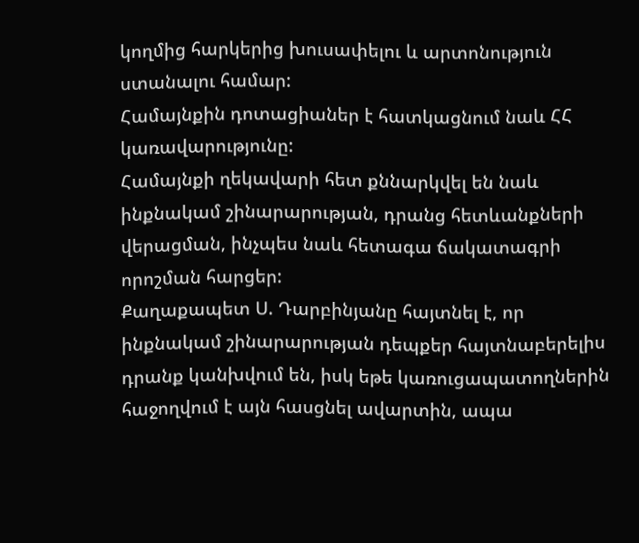կողմից հարկերից խուսափելու և արտոնություն ստանալու համար:
Համայնքին դոտացիաներ է հատկացնում նաև ՀՀ կառավարությունը:
Համայնքի ղեկավարի հետ քննարկվել են նաև ինքնակամ շինարարության, դրանց հետևանքների վերացման, ինչպես նաև հետագա ճակատագրի որոշման հարցեր:
Քաղաքապետ Ս. Դարբինյանը հայտնել է, որ ինքնակամ շինարարության դեպքեր հայտնաբերելիս դրանք կանխվում են, իսկ եթե կառուցապատողներին հաջողվում է այն հասցնել ավարտին, ապա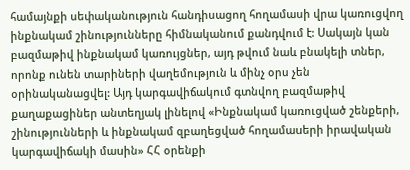համայնքի սեփականություն հանդիսացող հողամասի վրա կառուցվող ինքնակամ շինությունները հիմնականում քանդվում է: Սակայն կան բազմաթիվ ինքնակամ կառույցներ, այդ թվում նաև բնակելի տներ, որոնք ունեն տարիների վաղեմություն և մինչ օրս չեն օրինականացվել: Այդ կարգավիճակում գտնվող բազմաթիվ քաղաքացիներ անտեղյակ լինելով «Ինքնակամ կառուցված շենքերի, շինությունների և ինքնակամ զբաղեցված հողամաuերի իրավական կարգավիճակի մաuին» ՀՀ օրենքի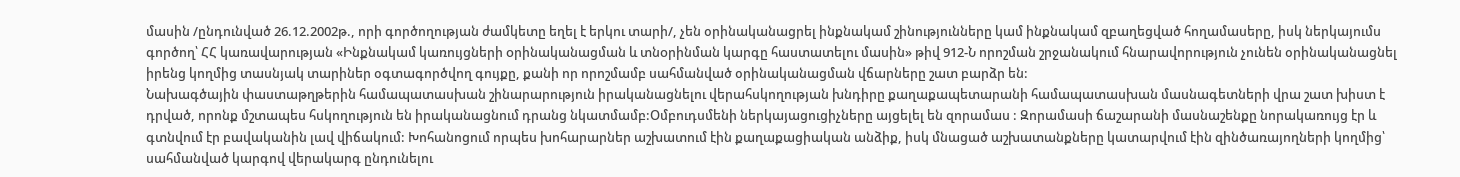մասին /ընդունված 26.12.2002թ., որի գործողության ժամկետը եղել է երկու տարի/, չեն օրինականացրել ինքնակամ շինությունները կամ ինքնակամ զբաղեցված հողամասերը, իսկ ներկայումս գործող՝ ՀՀ կառավարության «Ինքնակամ կառույցների oրինականացման և տնoրինման կարգը հաստատելու մասին» թիվ 912-Ն որոշման շրջանակում հնարավորություն չունեն օրինականացնել իրենց կողմից տասնյակ տարիներ օգտագործվող գույքը, քանի որ որոշմամբ սահմանված օրինականացման վճարները շատ բարձր են:
Նախագծային փաստաթղթերին համապատասխան շինարարություն իրականացնելու վերահսկողության խնդիրը քաղաքապետարանի համապատասխան մասնագետների վրա շատ խիստ է դրված, որոնք մշտապես հսկողություն են իրականացնում դրանց նկատմամբ:Օմբուդսմենի ներկայացուցիչները այցելել են զորամաս : Զորամասի ճաշարանի մասնաշենքը նորակառույց էր և գտնվում էր բավականին լավ վիճակում: Խոհանոցում որպես խոհարարներ աշխատում էին քաղաքացիական անձիք, իսկ մնացած աշխատանքները կատարվում էին զինծառայողների կողմից՝ սահմանված կարգով վերակարգ ընդունելու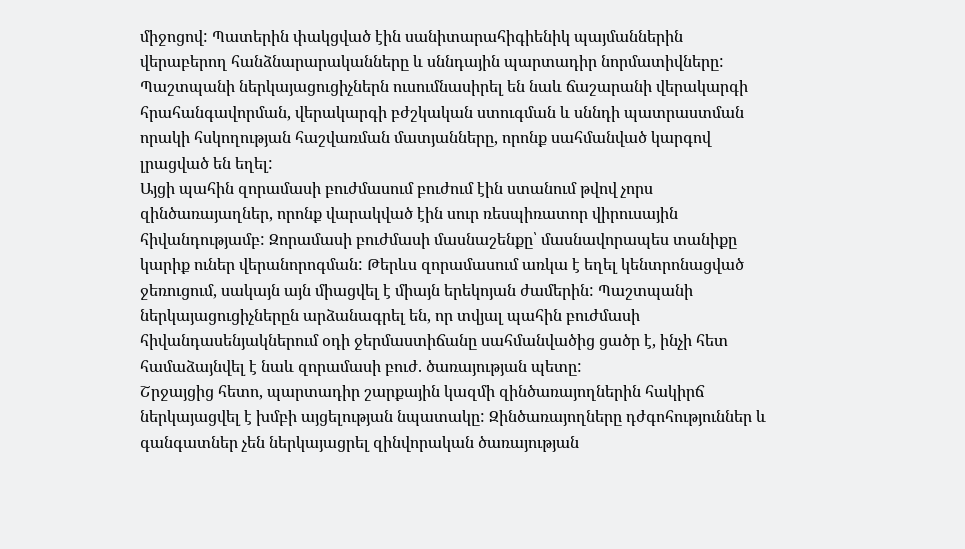միջոցով: Պատերին փակցված էին սանիտարահիգիենիկ պայմաններին վերաբերող հանձնարարականները և սննդային պարտադիր նորմատիվները: Պաշտպանի ներկայացուցիչներն ուսումնասիրել են նաև ճաշարանի վերակարգի հրահանգավորման, վերակարգի բժշկական ստուգման և սննդի պատրաստման որակի հսկողության հաշվառման մատյանները, որոնք սահմանված կարգով լրացված են եղել:
Այցի պահին զորամասի բուժմասում բուժում էին ստանում թվով չորս զինծառայաղներ, որոնք վարակված էին սուր ռեսպիռատոր վիրուսային հիվանդությամբ: Զորամասի բուժմասի մասնաշենքը՝ մասնավորապես տանիքը կարիք ուներ վերանորոգման: Թերևս զորամասում առկա է եղել կենտրոնացված ջեռուցում, սակայն այն միացվել է միայն երեկոյան ժամերին: Պաշտպանի ներկայացուցիչներըն արձանագրել են, որ տվյալ պահին բուժմասի հիվանդասենյակներում օդի ջերմաստիճանը սահմանվածից ցածր է, ինչի հետ համաձայնվել է նաև զորամասի բուժ. ծառայության պետը:
Շրջայցից հետո, պարտադիր շարքային կազմի զինծառայողներին հակիրճ ներկայացվել է խմբի այցելության նպատակը: Զինծառայողները դժգոհություններ և գանգատներ չեն ներկայացրել զինվորական ծառայության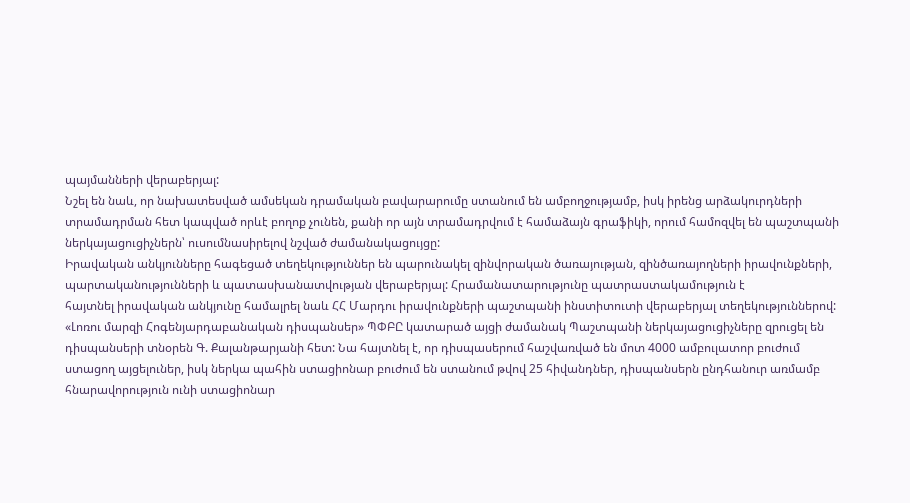պայմանների վերաբերյալ:
Նշել են նաև, որ նախատեսված ամսեկան դրամական բավարարումը ստանում են ամբողջությամբ, իսկ իրենց արձակուրդների տրամադրման հետ կապված որևէ բողոք չունեն, քանի որ այն տրամադրվում է համաձայն գրաֆիկի, որում համոզվել են պաշտպանի ներկայացուցիչներն՝ ուսումնասիրելով նշված ժամանակացույցը:
Իրավական անկյունները հագեցած տեղեկություններ են պարունակել զինվորական ծառայության, զինծառայողների իրավունքների, պարտականությունների և պատասխանատվության վերաբերյալ: Հրամանատարությունը պատրաստակամություն է
հայտնել իրավական անկյունը համալրել նաև ՀՀ Մարդու իրավունքների պաշտպանի ինստիտուտի վերաբերյալ տեղեկություններով:
«Լոռու մարզի Հոգենյարդաբանական դիսպանսեր» ՊՓԲԸ կատարած այցի ժամանակ Պաշտպանի ներկայացուցիչները զրուցել են դիսպանսերի տնօրեն Գ. Քալանթարյանի հետ: Նա հայտնել է, որ դիսպասերում հաշվառված են մոտ 4000 ամբուլատոր բուժում ստացող այցելուներ, իսկ ներկա պահին ստացիոնար բուժում են ստանում թվով 25 հիվանդներ, դիսպանսերն ընդհանուր առմամբ հնարավորություն ունի ստացիոնար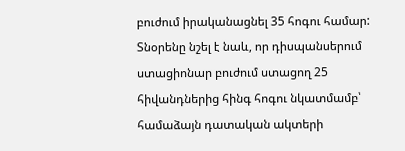բուժում իրականացնել 35 հոգու համար: Տնօրենը նշել է նաև, որ դիսպանսերում ստացիոնար բուժում ստացող 25 հիվանդներից հինգ հոգու նկատմամբ՝ համաձայն դատական ակտերի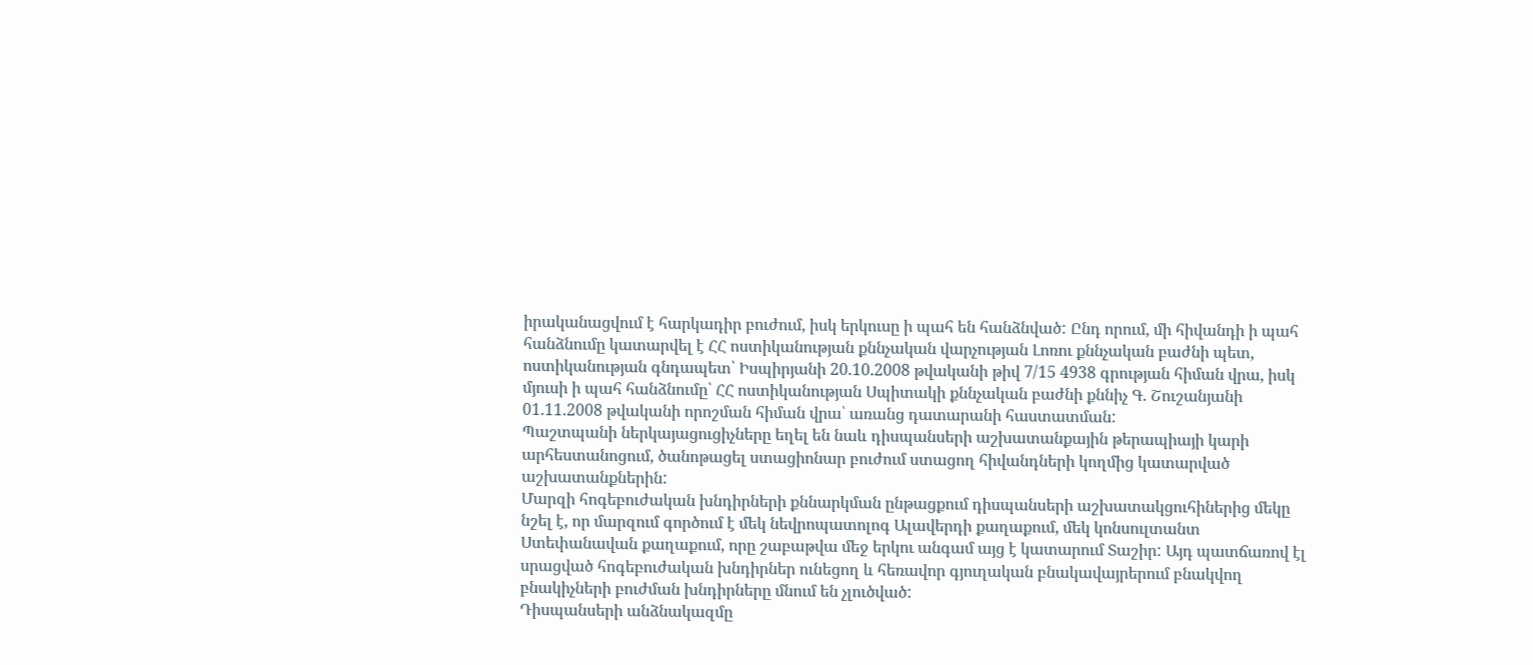իրականացվում է հարկադիր բուժում, իսկ երկուսը ի պահ են հանձնված: Ընդ որում, մի հիվանդի ի պահ հանձնումը կատարվել է ՀՀ ոստիկանության քննչական վարչության Լոռու քննչական բաժնի պետ, ոստիկանության գնդապետ՝ Իսպիրյանի 20.10.2008 թվականի թիվ 7/15 4938 գրության հիման վրա, իսկ մյուսի ի պահ հանձնումը՝ ՀՀ ոստիկանության Սպիտակի քննչական բաժնի քննիչ Գ. Շուշանյանի 01.11.2008 թվականի որոշման հիման վրա՝ առանց դատարանի հաստատման:
Պաշտպանի ներկայացուցիչները եղել են նաև դիսպանսերի աշխատանքային թերապիայի կարի արհեստանոցում, ծանոթացել ստացիոնար բուժում ստացող հիվանդների կողմից կատարված աշխատանքներին:
Մարզի հոգեբուժական խնդիրների քննարկման ընթացքում դիսպանսերի աշխատակցուհիներից մեկը նշել է, որ մարզում գործում է մեկ նեվրոպատոլոգ Ալավերդի քաղաքում, մեկ կոնսուլտանտ Ստեփանավան քաղաքում, որը շաբաթվա մեջ երկու անգամ այց է կատարում Տաշիր: Այդ պատճառով էլ սրացված հոգեբուժական խնդիրներ ունեցող և հեռավոր գյուղական բնակավայրերում բնակվող բնակիչների բուժման խնդիրները մնում են չլուծված:
Դիսպանսերի անձնակազմը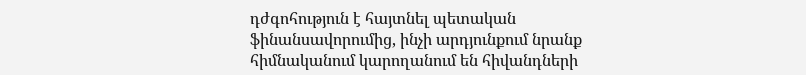դժգոհություն է հայտնել պետական ֆինանսավորումից, ինչի արդյունքում նրանք հիմնականում կարողանում են հիվանդների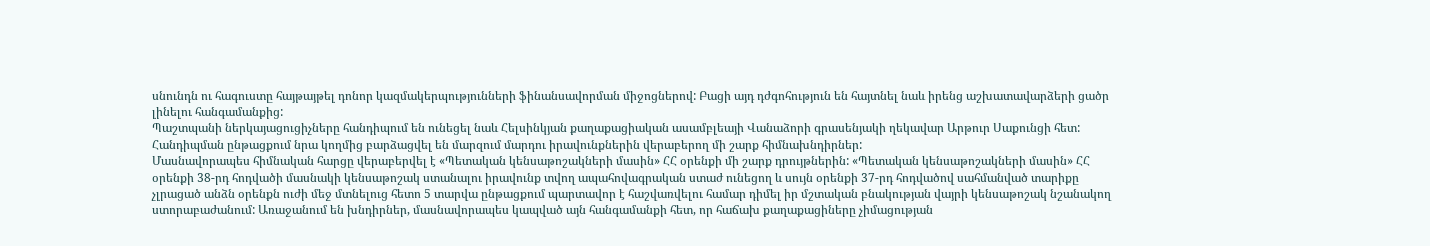սնունդն ու հագուստը հայթայթել դոնոր կազմակերպությունների ֆինանսավորման միջոցներով: Բացի այդ դժգոհություն են հայտնել նաև իրենց աշխատավարձերի ցածր լինելու հանգամանքից:
Պաշտպանի ներկայացուցիչները հանդիպում են ունեցել նաև Հելսինկյան քաղաքացիական ասամբլեայի Վանաձորի գրասենյակի ղեկավար Արթուր Սաքունցի հետ: Հանդիպման ընթացքում նրա կողմից բարձացվել են մարզում մարդու իրավունքներին վերաբերող մի շարք հիմնախնդիրներ:
Մասնավորապես հիմնական հարցը վերաբերվել է «Պետական կենսաթոշակների մասին» ՀՀ օրենքի մի շարք դրույթներին: «Պետական կենսաթոշակների մասին» ՀՀ օրենքի 38-րդ հոդվածի մասնակի կենսաթոշակ ստանալու իրավունք տվող ապահովագրական ստաժ ունեցող և սույն օրենքի 37-րդ հոդվածով սահմանված տարիքը չլրացած անձն օրենքն ուժի մեջ մտնելուց հետո 5 տարվա ընթացքում պարտավոր է հաշվառվելու համար դիմել իր մշտական բնակության վայրի կենսաթոշակ նշանակող ստորաբաժանում: Առաջանում են խնդիրներ, մասնավորապես կապված այն հանգամանքի հետ, որ հաճախ քաղաքացիները չիմացության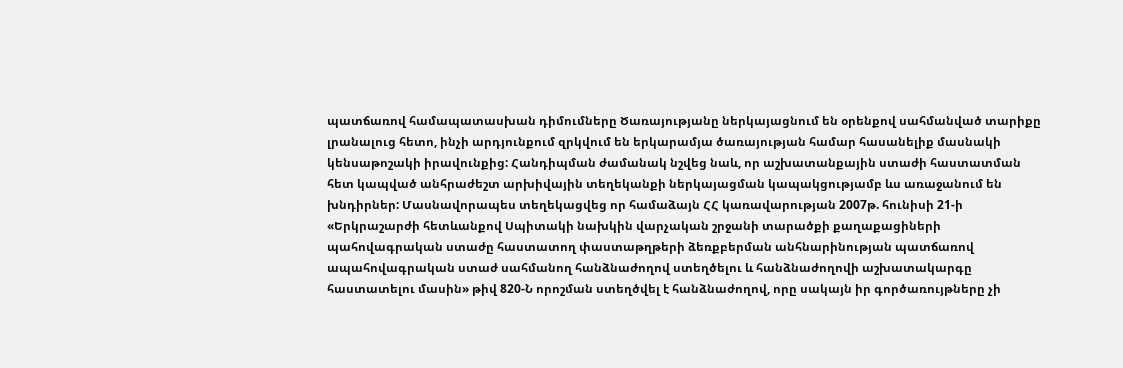պատճառով համապատասխան դիմումները Ծառայությանը ներկայացնում են օրենքով սահմանված տարիքը լրանալուց հետո, ինչի արդյունքում զրկվում են երկարամյա ծառայության համար հասանելիք մասնակի կենսաթոշակի իրավունքից: Հանդիպման ժամանակ նշվեց նաև, որ աշխատանքային ստաժի հաստատման հետ կապված անհրաժեշտ արխիվային տեղեկանքի ներկայացման կապակցությամբ ևս առաջանում են խնդիրներ: Մասնավորապես տեղեկացվեց որ համաձայն ՀՀ կառավարության 2007թ. հունիսի 21-ի «Երկրաշարժի հետևանքով Սպիտակի նախկին վարչական շրջանի տարածքի քաղաքացիների պահովագրական ստաժը հաստատող փաստաթղթերի ձեռքբերման անհնարինության պատճառով ապահովագրական ստաժ սահմանող հանձնաժողով ստեղծելու և հանձնաժողովի աշխատակարգը հաստատելու մասին» թիվ 820-Ն որոշման ստեղծվել է հանձնաժողով, որը սակայն իր գործառույթները չի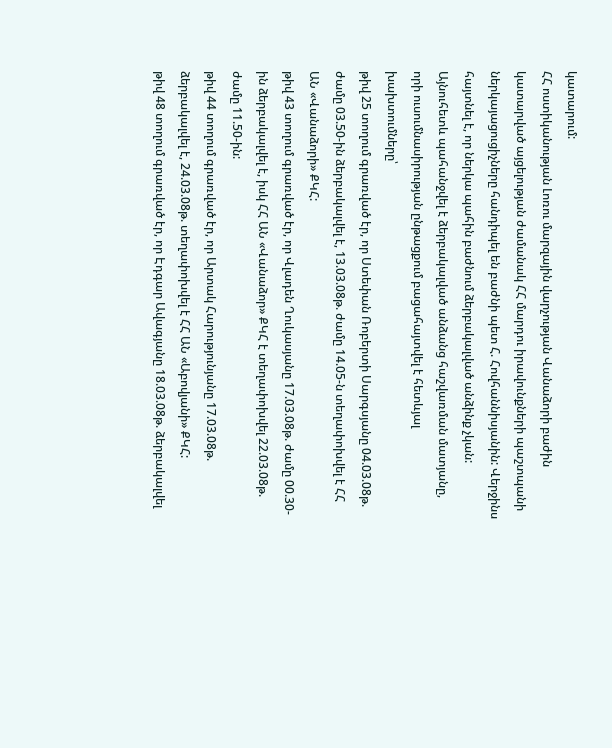կատարում:
ՀՀ ոստիկանության Լոռու մարզային վարչության Վանաձորի բաժին կատարված այցելության ժամանակ ՀՀ մարդու իրավունքների պաշտպանի ներկայացուցիչները հանդիպել են բաժնի պետ Հ. Հովհաննիսյանին: Վերջինս հայտնել է, որ ներկա պահին բաժնում ձերբակալված անձինք չկան:
Այնուհետև պահանջվել է ձերբակալված անձանց հաշվառման մատյանը, որի ուսումնասիրության ընթացքում բացահայտվել է հետևյալ խախտումները՝
թիվ 25 տողում գրառված էր, որ Ստեփան Ռոբերտի Սարգսյանը 04.03.08թ. ժամը 03.50-ին ձերբակալվել է, 13.03.08թ. ժամը 14.05-ն տեղափոխվել է ՀՀ ԱՆ «Վանաձորի» ՔԿՀ:
թիվ 43 տողում գրառված էր, որ Վլադեն Ղուկասյանը 17.03.08թ. ժամը 00.30-ին ձերբակալվել է, իսկ ՀՀ ԱՆ «Վանաձոր» ՔԿՀ է տեղափոխվել 22.03.08թ. ժամը 11.50-ին:
թիվ 44 տողում գրառված էր, որ Արտակ Հարությունյանը 17.03.08թ. ձերբակալվել է, 24.03.08թ. տեղափոխվել է ՀՀ ԱՆ «Աբովյանի» ՔԿՀ:
թիվ 48 տողում գրառված էր, որ Էդգար Ավագյանը 18.03.08թ. ձերբակալվել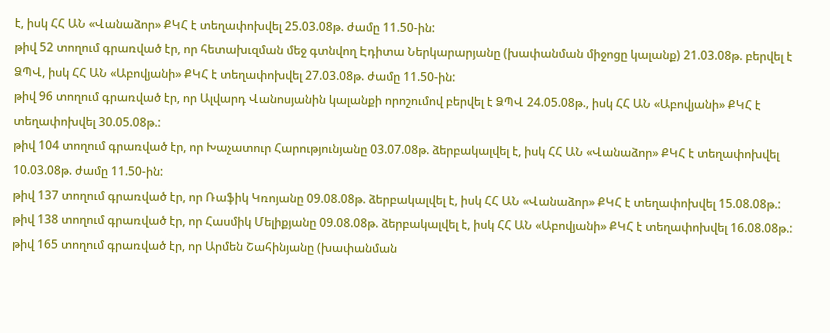է, իսկ ՀՀ ԱՆ «Վանաձոր» ՔԿՀ է տեղափոխվել 25.03.08թ. ժամը 11.50-ին:
թիվ 52 տողում գրառված էր, որ հետախւզման մեջ գտնվող Էդիտա Ներկարարյանը (խափանման միջոցը կալանք) 21.03.08թ. բերվել է ՁՊՎ, իսկ ՀՀ ԱՆ «Աբովյանի» ՔԿՀ է տեղափոխվել 27.03.08թ. ժամը 11.50-ին:
թիվ 96 տողում գրառված էր, որ Ալվարդ Վանոսյանին կալանքի որոշումով բերվել է ՁՊՎ 24.05.08թ., իսկ ՀՀ ԱՆ «Աբովյանի» ՔԿՀ է տեղափոխվել 30.05.08թ.:
թիվ 104 տողում գրառված էր, որ Խաչատուր Հարությունյանը 03.07.08թ. ձերբակալվել է, իսկ ՀՀ ԱՆ «Վանաձոր» ՔԿՀ է տեղափոխվել 10.03.08թ. ժամը 11.50-ին:
թիվ 137 տողում գրառված էր, որ Ռաֆիկ Կռոյանը 09.08.08թ. ձերբակալվել է, իսկ ՀՀ ԱՆ «Վանաձոր» ՔԿՀ է տեղափոխվել 15.08.08թ.:
թիվ 138 տողում գրառված էր, որ Հասմիկ Մելիքյանը 09.08.08թ. ձերբակալվել է, իսկ ՀՀ ԱՆ «Աբովյանի» ՔԿՀ է տեղափոխվել 16.08.08թ.:
թիվ 165 տողում գրառված էր, որ Արմեն Շահինյանը (խափանման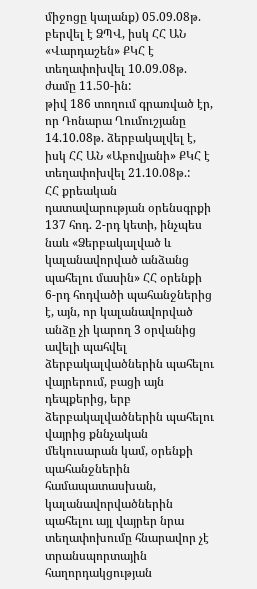միջոցը կալանք) 05.09.08թ. բերվել է ՁՊՎ, իսկ ՀՀ ԱՆ «Վարդաշեն» ՔԿՀ է տեղափոխվել 10.09.08թ. ժամը 11.50-ին:
թիվ 186 տողում գրառված էր, որ Դոնարա Ղումուշյանը 14.10.08թ. ձերբակալվել է, իսկ ՀՀ ԱՆ «Աբովյանի» ՔԿՀ է տեղափոխվել 21.10.08թ.:
ՀՀ քրեական դատավարության օրենսգրքի 137 հոդ. 2-րդ կետի, ինչպես նաև «Ձերբակալված և կալանավորված անձանց պահելու մասին» ՀՀ օրենքի 6-րդ հոդվածի պահանջներից է, այն, որ կալանավորված անձը չի կարող 3 օրվանից ավելի պահվել ձերբակալվածներին պահելու վայրերում, բացի այն դեպքերից, երբ ձերբակալվածներին պահելու վայրից քննչական մեկուսարան կամ, օրենքի պահանջներին համապատասխան, կալանավորվածներին պահելու այլ վայրեր նրա տեղափոխումը հնարավոր չէ տրանսպորտային հաղորդակցության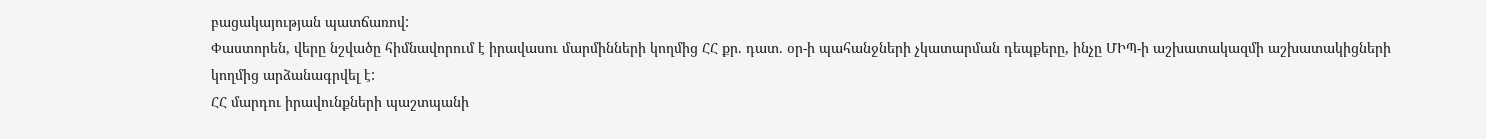բացակայության պատճառով:
Փաստորեն, վերը նշվածը հիմնավորում է իրավասու մարմինների կողմից ՀՀ քր. դատ. օր-ի պահանջների չկատարման դեպքերը, ինչը ՄԻՊ-ի աշխատակազմի աշխատակիցների կողմից արձանագրվել է:
ՀՀ մարդու իրավունքների պաշտպանի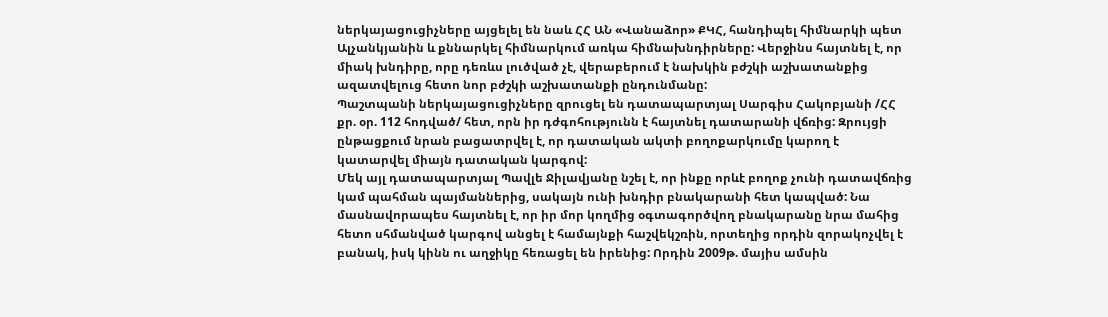ներկայացուցիչները այցելել են նաև ՀՀ ԱՆ «Վանաձոր» ՔԿՀ, հանդիպել հիմնարկի պետ Ալչանկյանին և քննարկել հիմնարկում առկա հիմնախնդիրները: Վերջինս հայտնել է, որ միակ խնդիրը, որը դեռևս լուծված չէ, վերաբերում է նախկին բժշկի աշխատանքից ազատվելուց հետո նոր բժշկի աշխատանքի ընդունմանը:
Պաշտպանի ներկայացուցիչները զրուցել են դատապարտյալ Սարգիս Հակոբյանի /ՀՀ քր. օր. 112 հոդված/ հետ, որն իր դժգոհությունն է հայտնել դատարանի վճռից: Զրույցի ընթացքում նրան բացատրվել է, որ դատական ակտի բողոքարկումը կարող է կատարվել միայն դատական կարգով:
Մեկ այլ դատապարտյալ Պավլե Ջիլավյանը նշել է, որ ինքը որևէ բողոք չունի դատավճռից կամ պահման պայմաններից, սակայն ունի խնդիր բնակարանի հետ կապված: Նա մասնավորապես հայտնել է, որ իր մոր կողմից օգտագործվող բնակարանը նրա մահից հետո սհմանված կարգով անցել է համայնքի հաշվեկշռին, որտեղից որդին զորակոչվել է բանակ, իսկ կինն ու աղջիկը հեռացել են իրենից: Որդին 2009թ. մայիս ամսին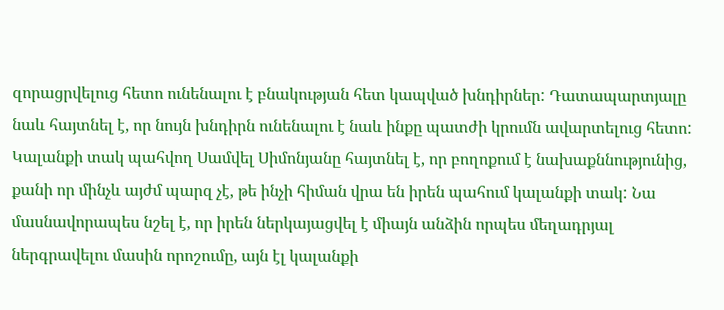զորացրվելուց հետո ունենալու է բնակության հետ կապված խնդիրներ: Դատապարտյալը նաև հայտնել է, որ նույն խնդիրն ունենալու է նաև ինքը պատժի կրումն ավարտելուց հետո:
Կալանքի տակ պահվող Սամվել Սիմոնյանը հայտնել է, որ բողոքում է նախաքննությունից, քանի որ մինչև այժմ պարզ չէ, թե ինչի հիման վրա են իրեն պահում կալանքի տակ: Նա մասնավորապես նշել է, որ իրեն ներկայացվել է միայն անձին որպես մեղադրյալ ներգրավելու մասին որոշումը, այն էլ կալանքի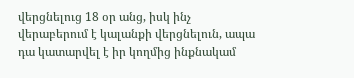վերցնելուց 18 օր անց, իսկ ինչ վերաբերում է կալանքի վերցնելուն, ապա դա կատարվել է իր կողմից ինքնակամ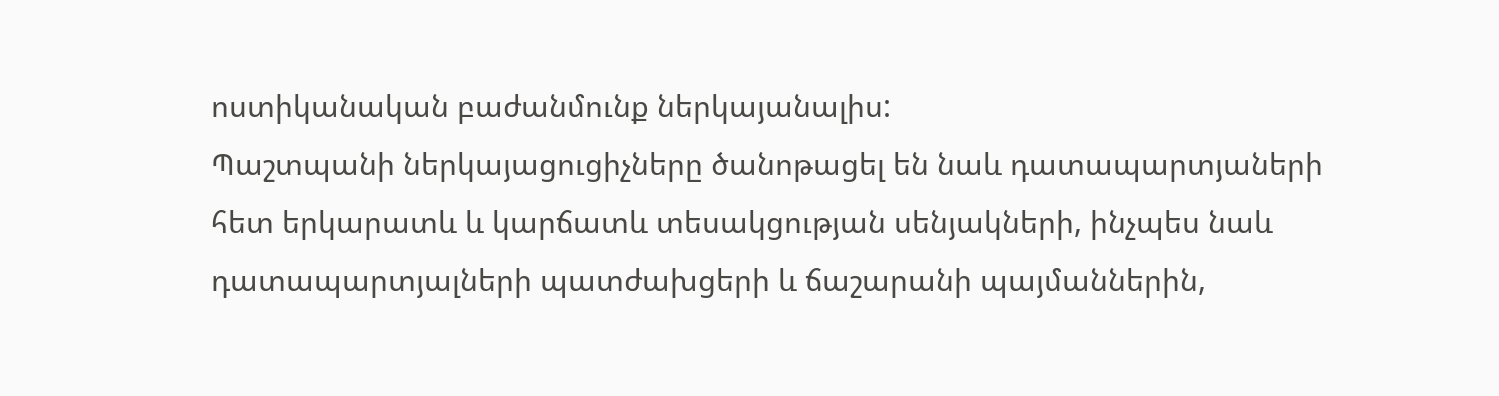ոստիկանական բաժանմունք ներկայանալիս:
Պաշտպանի ներկայացուցիչները ծանոթացել են նաև դատապարտյաների հետ երկարատև և կարճատև տեսակցության սենյակների, ինչպես նաև դատապարտյալների պատժախցերի և ճաշարանի պայմաններին,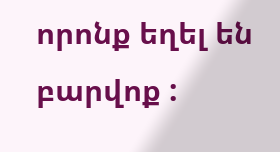որոնք եղել են բարվոք :